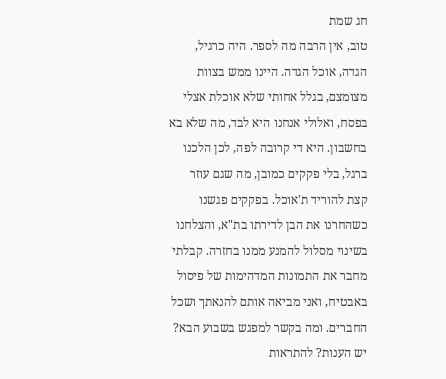חג שמת
טוב, אין הרבה מה לספר. היה כרגיל, הגדה, אוכל הגדה. היינו ממש בצוות מצומצם, בגלל אחותי שלא אוכלת אצלי בפסח, ואלולי אנחנו היא לבד, מה שלא בא בחשבון. היא די קרובה לפה, לכן הלכנו ברגל, בלי פקקים כמובן, מה שגם עוזר קצת להוריד ת'אוכל. בפקקים פגשנו כשהחרנו את הבן לדירתו בת"א, והצלחנו בשינוי מסלול להמנע ממנו בחזרה. קבלתי מחבר את התמונות המדהימות של פיסול באבטיח, ואני מביאה אותם להנאתך ושכל החברים. ומה בקשר למפגש בשבוע הבא? יש הענות? להתראות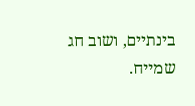בינתיים, ושוב חג שמייח.